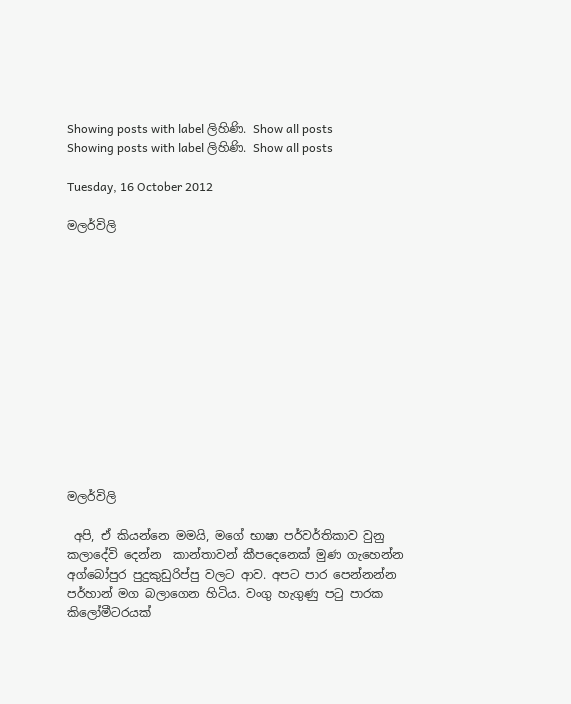Showing posts with label ලිහිණි. Show all posts
Showing posts with label ලිහිණි. Show all posts

Tuesday, 16 October 2012

මලර්විලි













මලර්විලි

 අපි, ඒ කියන්නෙ මමයි, මගේ භාෂා පර්වර්තිකාව වුනු කලාදේවි දෙන්න  කාන්තාවන් කීපදෙනෙක් මුණ ගැහෙන්න    අග්බෝපුර පුදුකුඩුරිප්පු වලට ආව. අපට පාර පෙන්නන්න පර්හාන් මග බලාගෙන හිටිය. වංගු හැගුණු පටු පාරක කිලෝමීටරයක්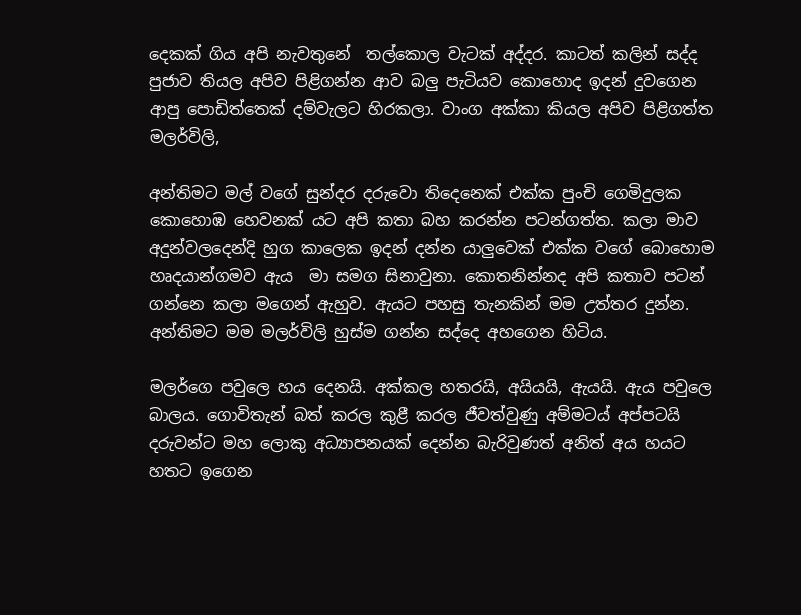දෙකක් ගිය අපි නැවතුනේ  තල්කොල වැටක් අද්දර. කාටත් කලින් සද්ද පුජාව තියල අපිව පිළිගන්න ආව බලු පැටියව කොහොද ඉදන් දුවගෙන ආපු පොඩිත්තෙක් දම්වැලට හිරකලා. වාංග අක්කා කියල අපිව පිළිගත්ත මලර්විලි,

අන්තිමට මල් වගේ සුන්දර දරුවො තිදෙනෙක් එක්ක පුංචි ගෙමිදුලක කොහොඹ හෙවනක් යට අපි කතා බහ කරන්න පටන්ගත්ත. කලා මාව අදුන්වලදෙන්දි හුග කාලෙක ඉදන් දන්න යාලුවෙක් එක්ක වගේ බොහොම හෘදයාන්ගමව ඇය  මා සමග සිනාවුනා. කොතනින්නද අපි කතාව පටන් ගන්නෙ කලා මගෙන් ඇහුව. ඇයට පහසු තැනකින් මම උත්තර දුන්න.  අන්තිමට මම මලර්විලි හුස්ම ගන්න සද්දෙ අහගෙන හිටිය.

මලර්ගෙ පවුලෙ හය දෙනයි. අක්කල හතරයි, අයියයි, ඇයයි. ඇය පවුලෙ බාලය. ගොවිතැන් බත් කරල කුළී කරල ජීවත්වුණු අම්මටය් අප්පටයි දරුවන්ට මහ ලොකු අධ්‍යාපනයක් දෙන්න බැරිවුණත් අනිත් අය හයට හතට ඉගෙන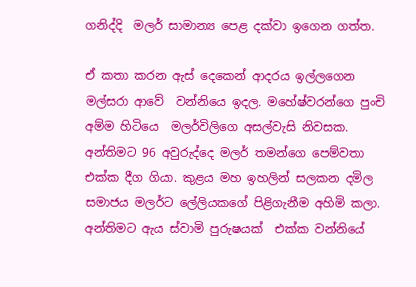ගනිද්දි  මලර් සාමාන්‍ය පෙළ දක්වා ඉගෙන ගත්ත.

ඒ කතා කරන ඇස් දෙකෙන් ආදරය ඉල්ලගෙන  මල්සරා ආවේ  වන්නියෙ ඉදල. මහේෂ්වරන්ගෙ පුංචි අම්ම හිටියෙ  මලර්විලිගෙ අසල්වැසි නිවසක. අන්තිමට 96 අවුරුද්දෙ මලර් තමන්ගෙ පෙම්වතා එක්ක දීග ගියා. කුළය මහ ඉහලින් සලකන දමිල සමාජය මලර්ට ලේලියකගේ පිළිගැනීම අහිමි කලා. අන්තිමට ඇය ස්වාමි පුරුෂයක්  එක්ක වන්නියේ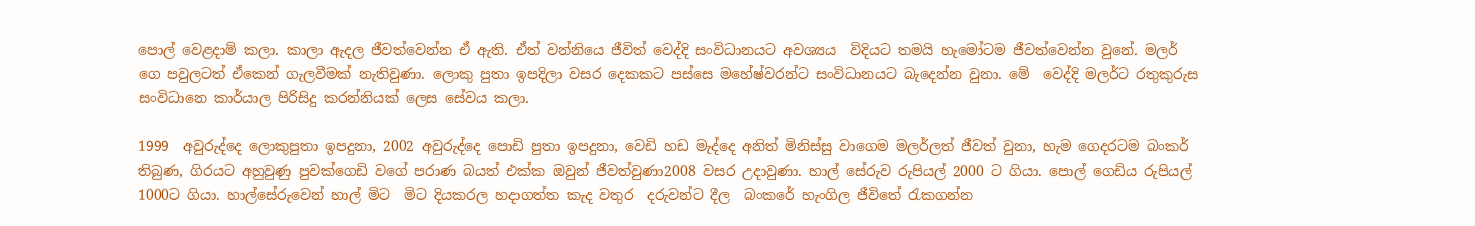පොල් වෙළදාම් කලා. කාලා ඇදල ජීවත්වෙන්න ඒ ඇති. ඒත් වන්නියෙ ජීවිත් වෙද්දි සංවිධානයට අවශ්‍යය  විදියට තමයි හැමෝටම ජීවත්වෙන්න වුනේ. මලර් ගෙ පවුලටත් ඒකෙන් ගැලවීමක් නැතිවුණා. ලොකු පුතා ඉපදිලා වසර දෙකකට පස්සෙ මහේෂ්වරන්ට සංවිධානයට බැදෙන්න වුනා. මේ  වෙද්දි මලර්ට රතුකුරුස සංවිධානෙ කාර්යාල පිරිසිදු කරන්නියක් ලෙස සේවය කලා.

1999  අවුරුද්දෙ ලොකුපුතා ඉපදුනා, 2002 අවුරුද්දෙ පොඩි පුතා ඉපදුනා, වෙඩි හඩ මැද්දෙ අනිත් මිනිස්සු වාගෙම මලර්ලත් ජීවත් වුනා, හැම ගෙදරටම බංකර් තිබුණ, ගිරයට අහුවුණු පුවක්ගෙඩි වගේ පරාණ බයත් එක්ක ඔවුන් ජීවත්වුණා2008 වසර උදාවුණා. හාල් සේරුව රුපියල් 2000 ට ගියා. පොල් ගෙඩිය රුපියල් 1000ට ගියා. හාල්සේරුවෙන් හාල් මිට  මිට දියකරල හදාගත්ත කැද වතුර  දරුවන්ට දීල  බංකරේ හැංගිල ජීවිතේ රැකගන්න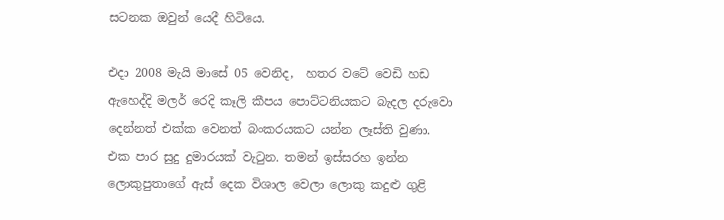සටනක ඔවුන් යෙදී හිටියෙ.

එදා 2008 මැයි මාසේ 05 වෙනිද,  හතර වටේ වෙඩි හඩ ඇහෙද්දි මලර් රෙදි කෑලි කීපය පොට්ටනියකට බැදල දරුවො දෙන්නත් එක්ක වෙනත් බංකරයකට යන්න ලෑස්ති වුණා. එක පාර සුදු දුමාරයක් වැටුන. තමන් ඉස්සරහ ඉන්න ලොකුපුතාගේ ඇස් දෙක විශාල වෙලා ලොකු කදුළු ගුළි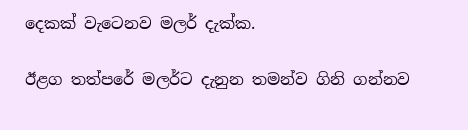දෙකක් වැටෙනව මලර් දැක්ක.

ඊළග තත්පරේ මලර්ට දැනුන තමන්ව ගිනි ගන්නව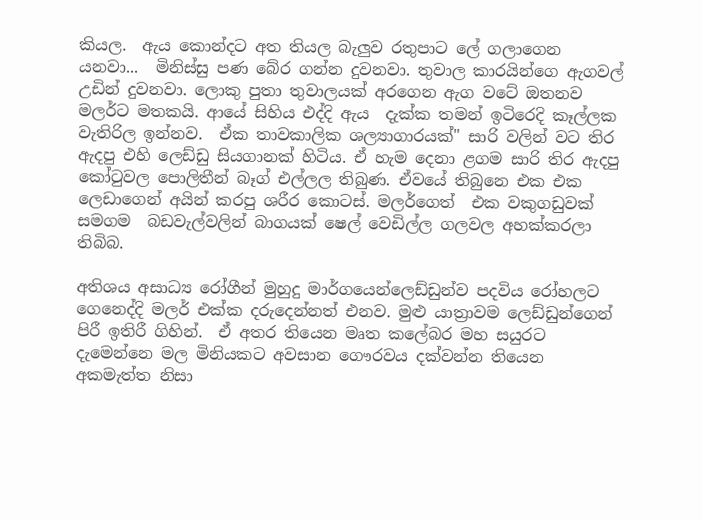කියල.  ඇය කොන්දට අත තියල බැලුව රතුපාට ලේ ගලාගෙන යනවා...  මිනිස්සු පණ බේර ගන්න දුවනවා. තුවාල කාරයින්ගෙ ඇගවල් උඩින් දුවනවා. ලොකු පුතා තුවාලයක් අරගෙන ඇග වටේ ඔතනව මලර්ට මතකයි. ආයේ සිහිය එද්දි ඇය  දැක්ක තමන් ඉටිරෙදි කෑල්ලක වැතිරිල ඉන්නව.  ඒක තාවකාලික ශල්‍යාගාරයක්" සාරි වලින් වට තිර ඇදපු එහි ලෙඩ්ඩු සියගානක් හිටිය. ඒ හැම දෙනා ළගම සාරි තිර ඇදපු කෝටුවල පොලිතීන් බෑග් එල්ලල තිබුණ. ඒවයේ තිබුනෙ එක එක ලෙඩාගෙන් අයින් කරපු ශරීර කොටස්. මලර්ගෙත්  එක වකුගඩුවක් සමගම  බඩවැල්වලින් බාගයක් ෂෙල් වෙඩිල්ල ගලවල අහක්කරලා තිබිබ.

අතිශය අසාධ්‍ය රෝගීන් මුහුදු මාර්ගයෙන්ලෙඩ්ඩුන්ව පදවිය රෝහලට ගෙනෙද්දි මලර් එක්ක දරුදෙන්නත් එනව. මුළු යාත්‍රාවම ලෙඩ්ඩුන්ගෙන් පිරී ඉතිරී ගිහින්.  ඒ අතර තියෙන මෘත කලේබර මහ සයුරට දැමෙන්නෙ මල මිනියකට අවසාන ගෞරවය දක්වන්න තියෙන අකමැත්ත නිසා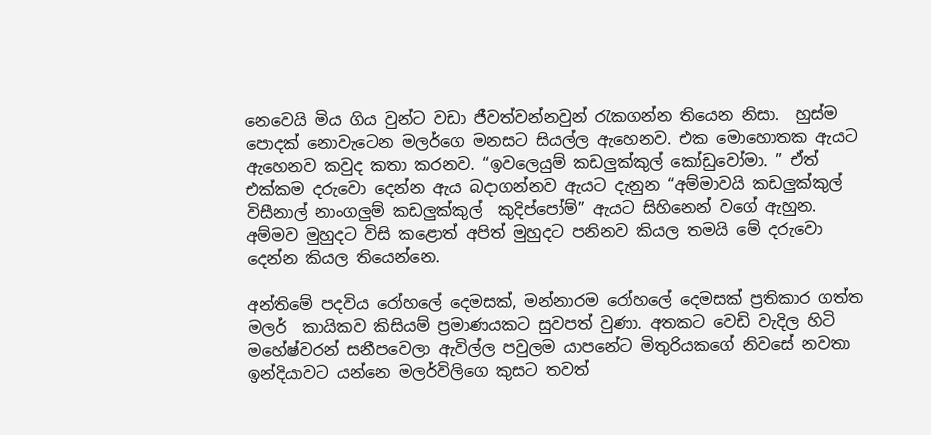නෙවෙයි මිය ගිය වුන්ට වඩා ජීවත්වන්නවුන් රැකගන්න තියෙන නිසා.  හුස්ම පොදක් නොවැටෙන මලර්ගෙ මනසට සියල්ල ඇහෙනව. එක මොහොතක ඇයට ඇහෙනව කවුද කතා කරනව. “ඉවලෙයුම් කඩලුක්කුල් කෝඩුවෝමා. ” ඒත් එක්කම දරුවො දෙන්න ඇය බදාගන්නව ඇයට දැනුන “අම්මාවයි කඩලුක්කුල් විසීනාල් නාංගලුම් කඩලුක්කුල්  කුදිප්පෝම්” ඇයට සිහිනෙන් වගේ ඇහුන. අම්මව මුහුදට විසි කළොත් අපිත් මුහුදට පනිනව කියල තමයි මේ දරුවො දෙන්න කියල තියෙන්නෙ.

අන්තිමේ පදවිය රෝහලේ දෙමසක්, මන්නාරම රෝහලේ දෙමසක් ප්‍රතිකාර ගත්ත මලර්  කායිකව කිසියම් ප්‍රමාණයකට සුවපත් වුණා. අතකට වෙඩි වැදිල හිටි මහේෂ්වරන් සනීපවෙලා ඇවිල්ල පවුලම යාපනේට මිතුරියකගේ නිවසේ නවතා ඉන්දියාවට යන්නෙ මලර්විලිගෙ කුසට තවත්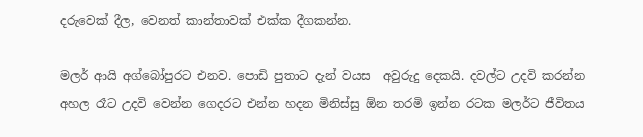දරුවෙක් දීල, වෙනත් කාන්තාවක් එක්ක දීගකන්න.

මලර් ආයි අග්බෝපුරට එනව. පොඩි පුතාට දැන් වයස  අවුරුදු දෙකයි. දවල්ට උදවි කරන්න අහල රෑට උදවි වෙන්න ගෙදරට එන්න හදන මිනිස්සු ඕන තරමි ඉන්න රටක මලර්ට ජීවිතය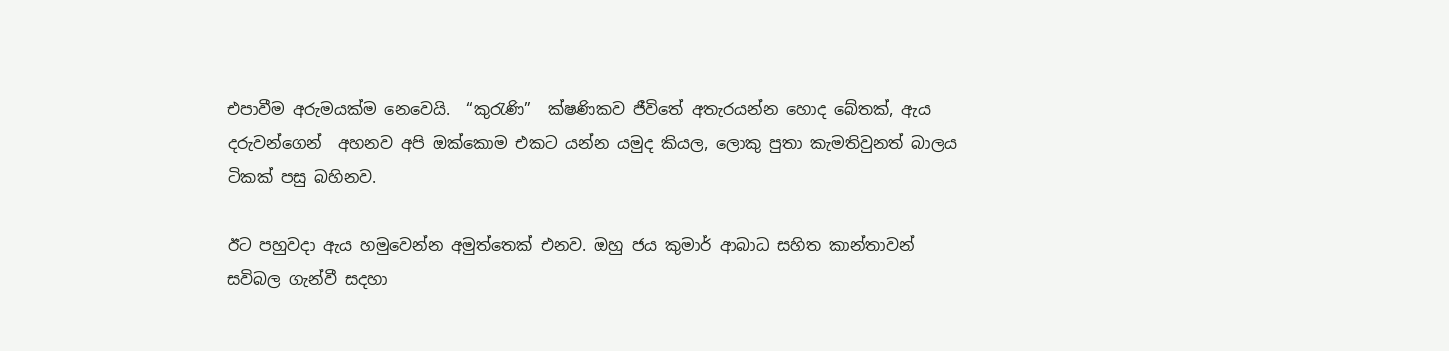එපාවීම අරුමයක්ම නෙවෙයි.  “කුරැණි”  ක්ෂණිකව ජීවිතේ අතැරයන්න හොද බේතක්, ඇය දරුවන්ගෙන්  අහනව අපි ඔක්කොම එකට යන්න යමුද කියල, ලොකු පුතා කැමතිවුනත් බාලය ටිකක් පසු බහිනව.

ඊට පහුවදා ඇය හමුවෙන්න අමුත්තෙක් එනව. ඔහු ජය කුමාර් ආබාධ සහිත කාන්තාවන් සවිබල ගැන්වී සදහා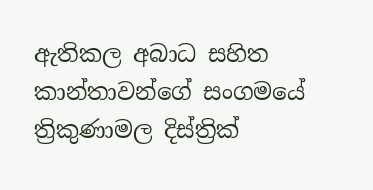ඇතිකල අබාධ සහිත කාන්තාවන්ගේ සංගමයේ  ත්‍රිකුණාමල දිස්ත්‍රික්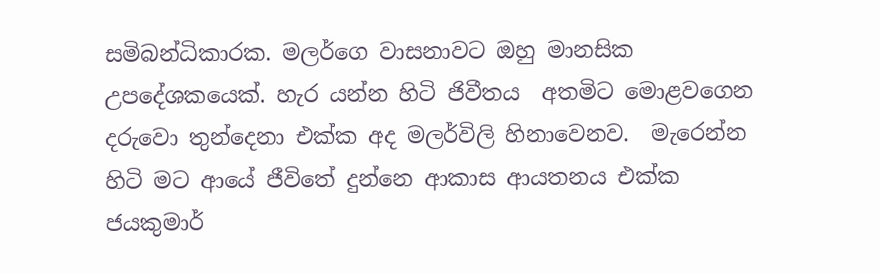සමිබන්ධිකාරක. මලර්ගෙ වාසනාවට ඔහු මානසික උපදේශකයෙක්. හැර යන්න හිටි ජිවීතය  අතමිට මොළවගෙන දරුවො තුන්දෙනා එක්ක අද මලර්විලි හිනාවෙනව.  මැරෙන්න හිටි මට ආයේ ජීවිතේ දුන්නෙ ආකාස ආයතනය එක්ක  ජයකුමාර්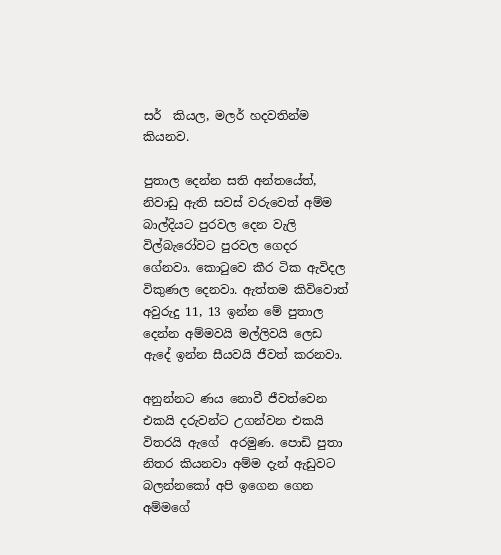සර්  කියල, මලර් හදවතින්ම කියනව.

පුතාල දෙන්න සති අන්තයේත්, නිවාඩු ඇති සවස් වරුවෙත් අම්ම බාල්දියට පුරවල දෙන වැලි විල්බැරෝවට පුරවල ගෙදර ගේනවා. කොටුවෙ කීර ටික ඇවිදල විකුණල දෙනවා. ඇත්තම කිවිවොත් අවුරුදු 11, 13 ඉන්න මේ පුතාල දෙන්න අම්මවයි මල්ලිවයි ලෙඩ ඇදේ ඉන්න සීයවයි ජීවත් කරනවා.

අනුන්නට ණය නොවී ජීවත්වෙන එකයි දරුවන්ට උගන්වන එකයි විතරයි ඇගේ  අරමුණ. පොඩි පුතා නිතර කියනවා අම්ම දැන් ඇඩුවට බලන්නකෝ අපි ඉගෙන ගෙන අම්මගේ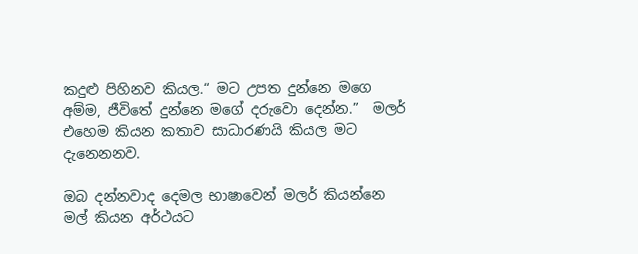කදුළු පිහිනව කියල.“ මට උපත දුන්නෙ මගෙ අම්ම, ජීවිතේ දුන්නෙ මගේ දරුවො දෙන්න.”  මලර් එහෙම කියන කතාව සාධාරණයි කියල මට දැනෙනනව.

ඔබ දන්නවාද දෙමල භාෂාවෙන් මලර් කියන්නෙ  මල් කියන අර්ථයට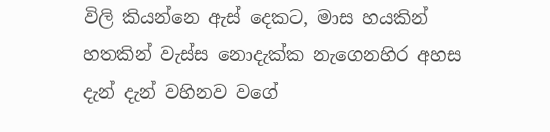විලි කියන්නෙ ඇස් දෙකට, මාස හයකින්  හතකින් වැස්ස නොදැක්ක නැගෙනහිර අහස දැන් දැන් වහිනව වගේ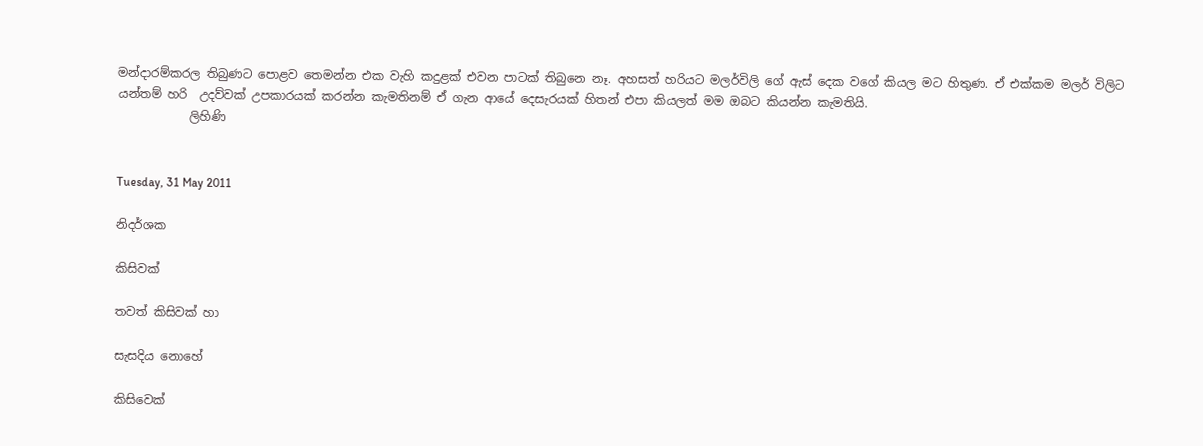මන්දාරම්කරල තිබුණට පොළව තෙමන්න එක වැහි කදුළක් එවන පාටක් තිබුනෙ නෑ. අහසත් හරියට මලර්විලි ගේ ඇස් දෙක වගේ කියල මට හිතුණ. ඒ එක්කම මලර් විලිට යන්තම් හරි  උදව්වක් උපකාරයක් කරන්න කැමතිනම් ඒ ගැන ආයේ දෙසැරයක් හිතන් එපා කියලත් මම ඔබට කියන්න කැමතියි.
            ලිහිණි


Tuesday, 31 May 2011

නිදර්ශක

කිසිවක්

තවත් කිසිවක් හා

සැසදිය නොහේ

කිසිවෙක්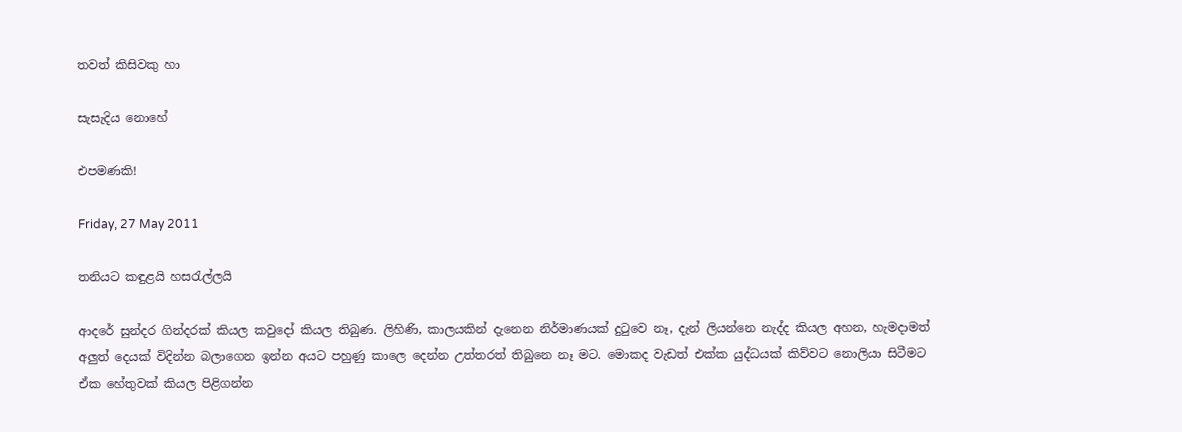තවත් කිසිවකු හා

සැසැදිය නොහේ

එපමණකි!

Friday, 27 May 2011

තනියට කඳුළයි හසරැල්ලයි

ආදරේ සුන්දර ගින්දරක් කියල කවුදෝ කියල තිබුණ. ලිහිණි, කාලයකින් දැනෙන නිර්මාණයක් දුටුවෙ නෑ, දැන් ලියන්නෙ නැද්ද කියල අහන, හැමදාමත් අලුත් දෙයක් විදින්න බලාගෙන ඉන්න අයට පහුණු කාලෙ දෙන්න උත්තරත් තිබුනෙ නෑ මට. මොකද වැඩත් එක්ක යුද්ධයක් කිව්වට නොලියා සිටීමට ඒක හේතුවක් කියල පිළිගන්න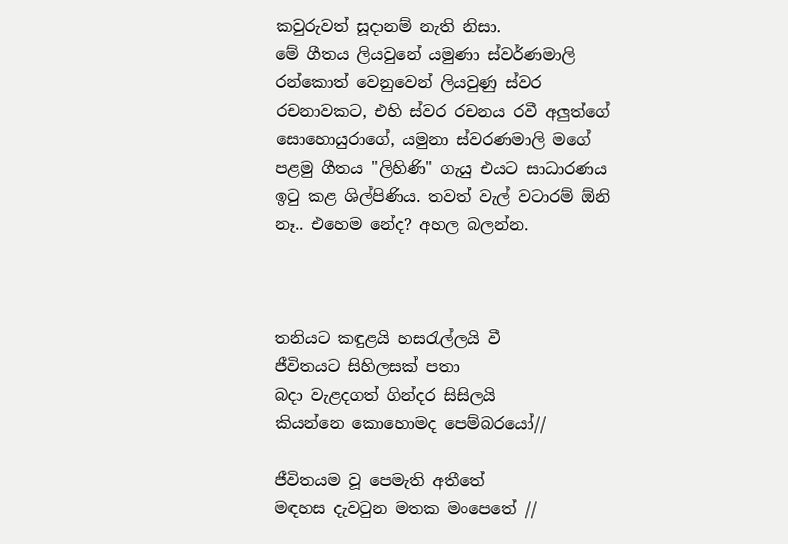කවුරුවත් සූදානම් නැති නිසා.
මේ ගීතය ලියවුනේ යමුණා ස්වර්ණමාලි රන්කොත් වෙනුවෙන් ලියවුණු ස්වර රචනාවකට, එහි ස්වර රචනය රවී අලුත්ගේ සොහොයුරාගේ, යමුනා ස්වරණමාලි මගේ පළමු ගීතය "ලිහිණි" ගැයු එයට සාධාරණය ඉටු කළ ශිල්පිණිය. තවත් වැල් වටාරම් ඕනි නෑ.. එහෙම නේද? අහල බලන්න.



තනියට කඳුළයි හසරැල්ලයි වී
ජීවිතයට සිහිලසක් පතා
බදා වැළදගත් ගින්දර සිසිලයි
කියන්නෙ කොහොමද පෙම්බරයෝ//

ජීවිතයම වූ පෙමැති අතීතේ
මඳහස දැවටුන මතක මංපෙතේ //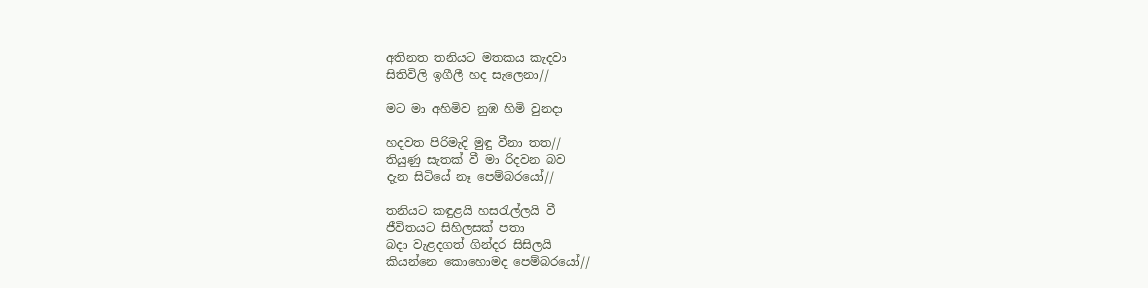අතිනත තනියට මතකය කැදවා
සිතිවිලි ඉගීලී හද සැලෙනා//

මට මා අහිමිව නුඹ හිමි වුනදා

හදවත පිරිමැදි මුඳු වීනා තත//
තියුණු සැතක් වී මා රිදවන බව
දැන සිටියේ නෑ පෙම්බරයෝ//

තනියට කඳුළයි හසරැල්ලයි වී
ජීවිතයට සිහිලසක් පතා
බදා වැළදගත් ගින්දර සිසිලයි
කියන්නෙ කොහොමද පෙම්බරයෝ//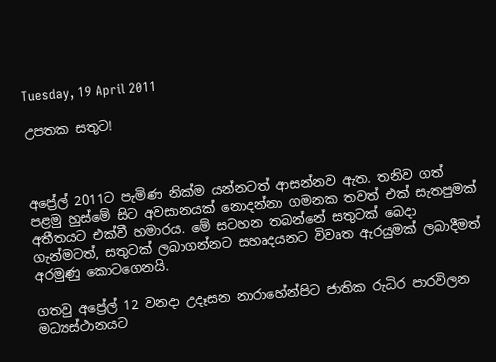Tuesday, 19 April 2011

උපතක සතුට!



අප්‍රේල් 2011ට පැමිණ නික්ම යන්නටත් ආසන්නව ඇත. තනිව ගත් පළමු හුස්මේ සිට අවසානයක් නොදන්නා ගමනක තවත් එක් සැතපුමක් අතීතයට එක්වී හමාරය. මේ සටහන තබන්නේ සතුටක් බෙදා ගැන්මටත්, සතුටක් ලබාගන්නට සහෘදයනට විවෘත ඇරයුමක් ලබාදීමත් අරමුණු කොටගෙනයි.

ගතවු අප්‍රේල් 12 වනදා උදෑසන නාරාහේන්පිට ජාතික රුධිර පාරවිලන මධ්‍යස්ථානයට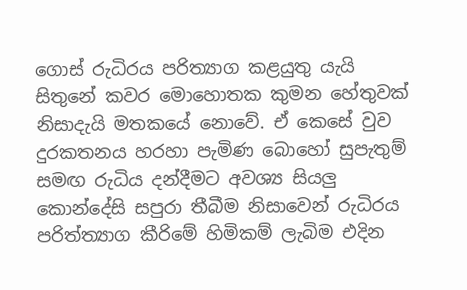ගොස් රුධිරය පරිත්‍යාග කළයුතු යැයි සිතුනේ කවර මොහොතක කුමන හේතුවක් නිසාදැයි මතකයේ නොවේ. ඒ කෙසේ වුව දුරකතනය හරහා පැමිණ ‍බොහෝ සුපැතුම් සමඟ රුධිය දන්දීමට අවශ්‍ය සියලු කොන්දේසි සපුරා තීබීම නිසාවෙන් රුධිරය පරිත්ත්‍යාග කීරිමේ හිමිකම් ලැබිම එදින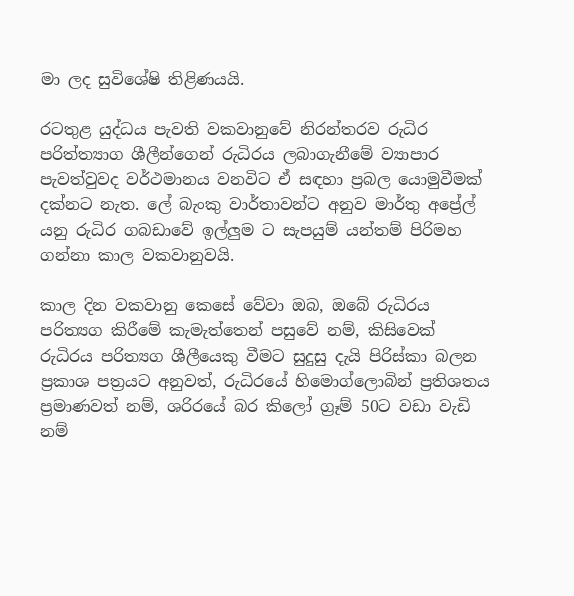මා ලද සුවිශේෂි තිළිණයයි.

රටතුළ යුද්ධය පැවති වකවානුවේ නිරන්තරව රුධිර‍ පරිත්ත්‍යාග ශීලීන්ගෙන් රුධිරය ලබාගැනීමේ ව්‍යාපාර පැවත්වුවද වර්ථමානය වනවිට ඒ සඳහා ප්‍රබල යොමුවීමක් දක්නට නැත. ලේ බැංකු වාර්තාවන්ට අනුව මාර්තු අප්‍රේල් යනු රුධිර ගබඩාවේ ඉල්ලුම ට සැපයුම් යන්තම් පිරිමහ ගන්නා කාල වකවානුවයි.

කාල දින වකවානු කෙසේ වේවා ඔබ, ඔබේ රුධිරය පරිත්‍යග කි‍රීමේ කැමැත්තෙන් පසුවේ නම්, කි‍සිවෙක් රුධිරය පරිත්‍යග ශීලීයෙකු වීමට සුදුසු දැයි පිරිස්කා බලන ප්‍රකාශ පත්‍රයට අනුවත්, රුධිර‍යේ හිමොග්ලොබින් ප්‍රතිශතය ප්‍රමාණවත් නම්, ශරිරයේ බර කිලෝ ග්‍රෑම් 50ට වඩා වැඩි නම්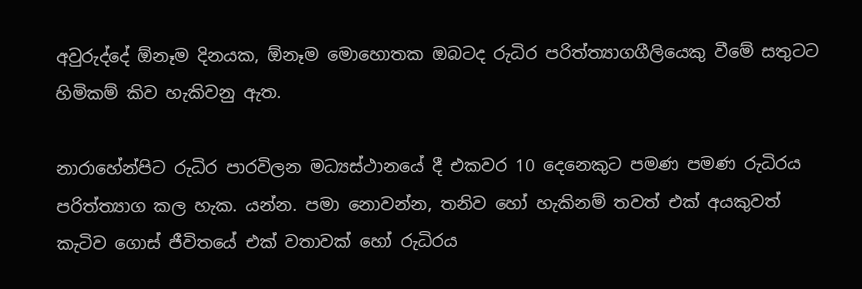අවුරුද්දේ ඕනෑම දිනයක, ඕනෑම මොහොතක ඔබටද රුධිර පරිත්ත්‍යාගගීලියෙකු වීමේ සතුටට හිමිකම් කිව හැකිවනු ඇත.

නාරාහේන්පිට රුධිර පාරවිලන මධ්‍යස්ථානයේ දී එකවර 10 දෙනෙකුට පමණ පමණ ‍රුධිරය පරිත්ත්‍යාග කල හැක. යන්න. පමා නොවන්න, තනිව හෝ හැකිනම් තවත් එක් අයකුවත් කැටිව ගොස් ජීවිතයේ එක් වතාවක් හෝ රුධිරය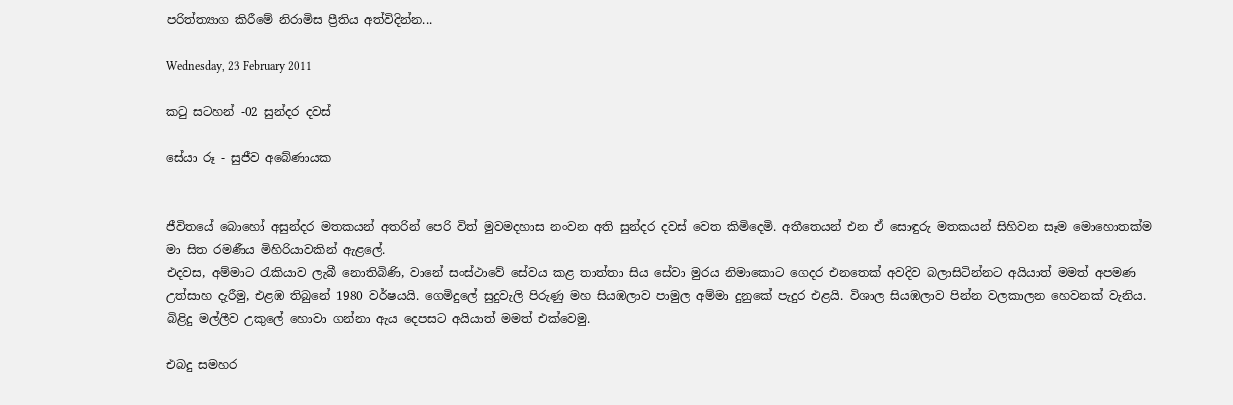පරිත්ත්‍යාග කි‍රීමේ නිරාමිස ප්‍රීතිය අත්විදින්න...

Wednesday, 23 February 2011

කටු සටහන් -02 සුන්දර දවස්

සේයා රූ - සුජීව අබේණායක


ජීවිතයේ බොහෝ අසුන්දර මතකයන් අතරින් පෙරි විත් මුවමදහාස නංවන අති සුන්දර දවස් වෙත කි‍මිදෙමි. අතීතෙයන් එන ඒ සො‍ඳුරු මතකයන් සිහිවන සෑම මොහොතක්ම මා සිත රමණීය මිහිරියාවකින් ඇළලේ.
එදවස, අම්මාට රැකියාව ලැබී නොතිබිණි, වානේ සංස්ථාවේ සේවය කළ තාත්තා සිය සේවා මුරය නිමාකොට ගෙදර එනතෙක් අවදිව බලාසිටින්නට අයියාත් මමත් අපමණ උත්සාහ දැරීමු, එළඹ තිබුනේ 1980 වර්ෂයයි. ගෙමිදුලේ සුදුවැලි පිරුණු මහ සියඹලාව පාමුල අම්මා දුනුකේ පැදුර එළයි. විශාල සියඹලාව පින්න වලකාලන හෙවනක් වැනිය. බිළිදු මල්ලීව උකුලේ හොවා ගන්නා ඇය දෙපසට අයියාත් මමත් එක්වෙමු.

එබදු සමහර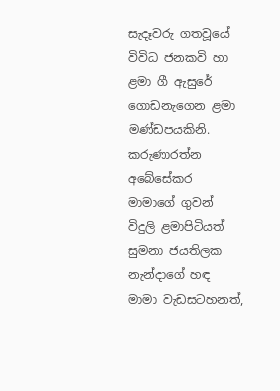සැදෑවරු ගතවූයේ විවිධ ජනකවි හා ළමා ගී ඇසුරේ ගොඩනැගෙන ළමා මණ්ඩපයකිනි. කරුණාරත්න අබේසේකර මාමාගේ ගුවන් විදුලි ළමාපිටියත් සුමනා ජයතිලක නැන්දාගේ හඳ මාමා වැඩසටහනත්,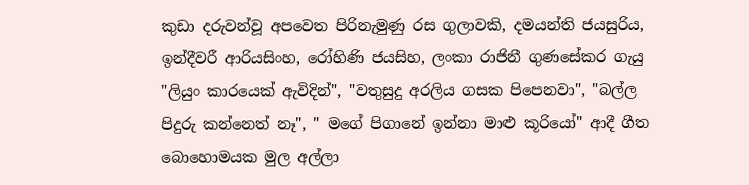කුඩා දරුවන්වූ අපවෙත පිරිනැමුණු රස ගුලාවකි, දමයන්ති ජයසුරිය, ඉන්දීවරී ආරියසිංහ, රෝහිණි ජයසිහ, ලංකා රාජිනී ගුණසේකර ගැයු "ලියුං කාරයෙක් ඇවිදින්", "වතුසුදු අරලිය ගසක පිපෙනවා", "බල්ල පිදුරු කන්නෙත් නෑ", " මගේ පිගානේ ඉන්නා මාළු කූරියෝ" ආදී ගීත බොහොමයක මුල අල්ලා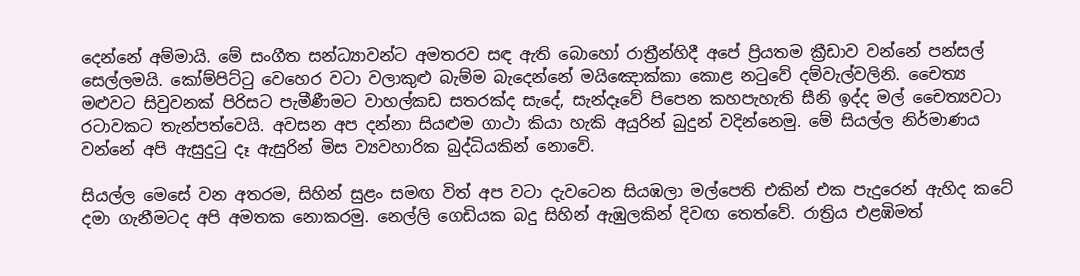දෙන්නේ අම්මායි. මේ සංගීත සන්ධ්‍යාවන්ට අමතරව සඳ ඇති බොහෝ රාත්‍රීන්හිදී අපේ ප්‍රියතම ක්‍රීඩාව වන්නේ පන්සල් සෙල්ලමයි. කෝම්පිට්ටු වෙහෙර වටා වලාකුළු බැම්ම බැදෙන්නේ මයිඤොක්කා කොළ නටුවේ දම්වැල්වලිනි. චෛත්‍ය මළුවට සිවුවනක් පිරිසට පැමීණීම‍ට වාහල්කඩ සතරක්ද සැදේ, සැන්දෑවේ පිපෙන කහපැහැති සීනි ‍ඉද්ද මල් ‍චෛත්‍යවටා රටාවකට තැන්පත්වෙයි. අවසන අප දන්නා සියළුම ගාථා කියා හැකි අයුරින් බුදුන් වදින්නෙමු. මේ සියල්ල නිර්මාණය වන්නේ අපි ඇසුදුටු දෑ ඇසුරින් මිස ව්‍යවහාරික බුද්ධියකින් නොවේ.

සියල්ල මෙසේ වන අතරම, සිහින් සුළං සමඟ විත් අප වටා දැවටෙන සියඹලා මල්පෙති එකින් එක පැදුරෙන් ඇහිද කටේ දමා ගැනීමටද අපි අමතක නොකරමු. නෙල්ලි ගෙඩියක බදු සිහින් ඇඹුලකින් දිවඟ තෙත්වේ. රාත්‍රිය එළඹිමත්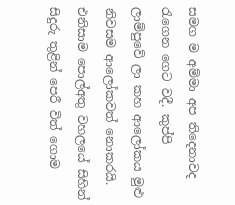සමග ම අම්මා අප තිදෙනාවද රැගෙන ගෙට වදී. කුප්පි ලාම්පුවේ ලා කහ ආලෝකය මුළු නිවසම ආලෝකවත් නොකරයි. එනිසාම පොල්අතු වහලයේ සිහින් සිදුරු තුළින් පෙරී විත් ගොම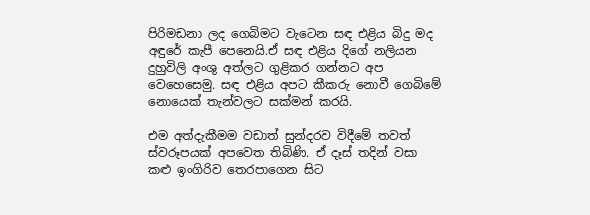පිරිමඩනා ලද ගෙබිමට වැටෙන සඳ එළිය බිදු මද අඳුරේ කැපී ‍පෙනෙයි.ඒ සඳ එළිය දිගේ නලියන දුහුවිලි අංශු අත්ලට ගුළිකර ගන්නට අප වෙහෙ‍සෙමු. සඳ එළිය අපට කීකරු නොවී ගෙබිමේ නොයෙක් තැන්වලට සක්මන් කරයි.

එම අත්දැකීමම වඩාත් සුන්දරව විදීමේ තවත් ස්වරූපයක් අපවෙත තිබිණි. ඒ දෑස් තදින් වසා කළු ඉංගිරිව තෙරපාගෙන සිට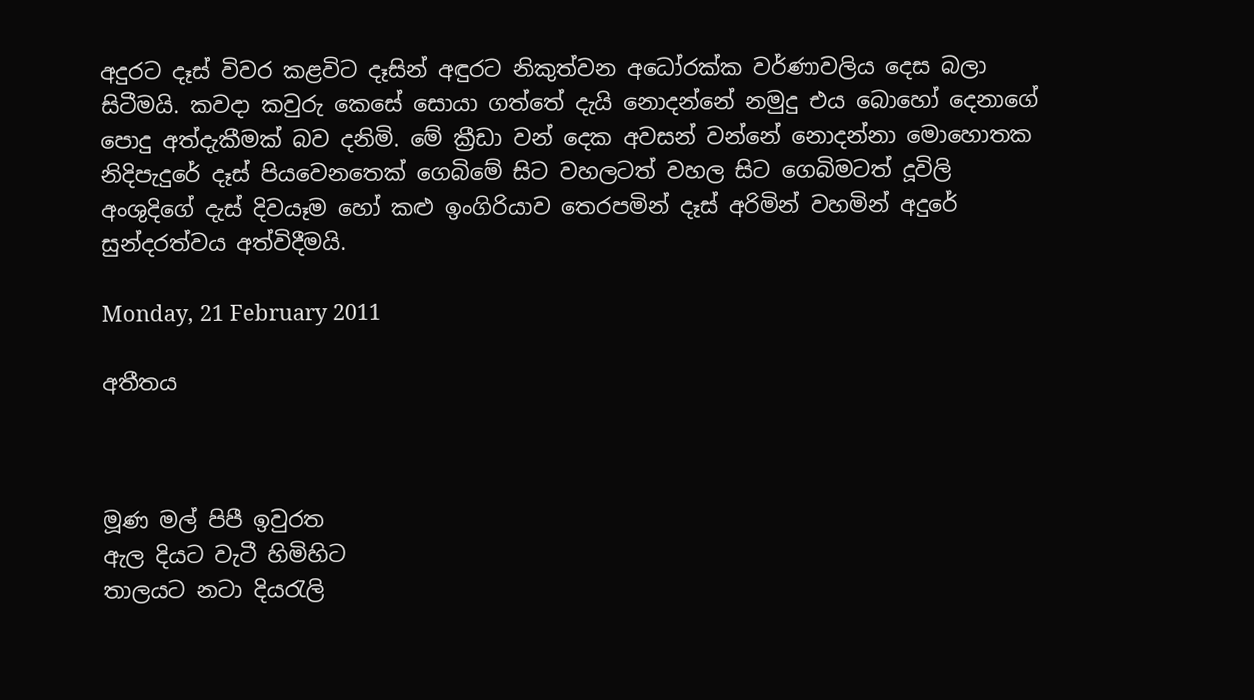අදුරට දෑස් විවර කළවිට දෑසින් අ‍‍‍ඳුරට නිකුත්වන අධෝරක්ක වර්ණාවලිය දෙස බලා සිටීමයි. කවදා කවුරු කෙසේ සොයා ගත්තේ දැයි නොදන්නේ නමුදු එය බොහෝ දෙනාගේ පොදු අත්දැකීමක් බව දනිමි. මේ ක්‍රීඩා වන් දෙක අවසන් වන්නේ නොදන්නා මොහොතක නිදිපැදුරේ දෑස් පියවෙනතෙක් ගෙබිමේ සිට වහලටත් වහල සිට ගෙබිමටත් දූවිලි අංශුදිගේ දැස් දිවයෑම හෝ කළු ඉංගිරියාව තෙරපමින් දෑස් අරිමින් වහමින් ‍අදුරේ සුන්දරත්වය අත්විදීමයි.

Monday, 21 February 2011

අතීතය



මූණ මල් පිපී ඉවුරත
ඇල දියට වැටී හිමිහිට
තාලයට නටා දියරැලි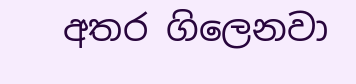අතර ගිලෙනවා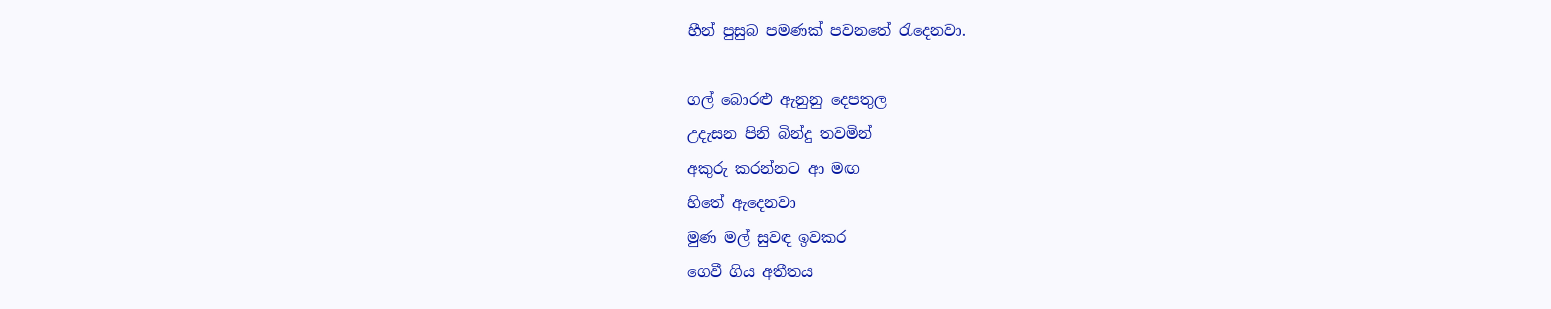හීන් පුසුබ පමණක් පවනතේ රැදෙනවා.

ගල් බොරළු ඇනුනු දෙපතුල
උදැසන පිනි බින්දු තවමින්
අකුරු කරන්නට ආ මඟ
හිතේ ඇදෙනවා
මුණ මල් සුවඳ ඉවකර
ගෙවී ගිය අතීතය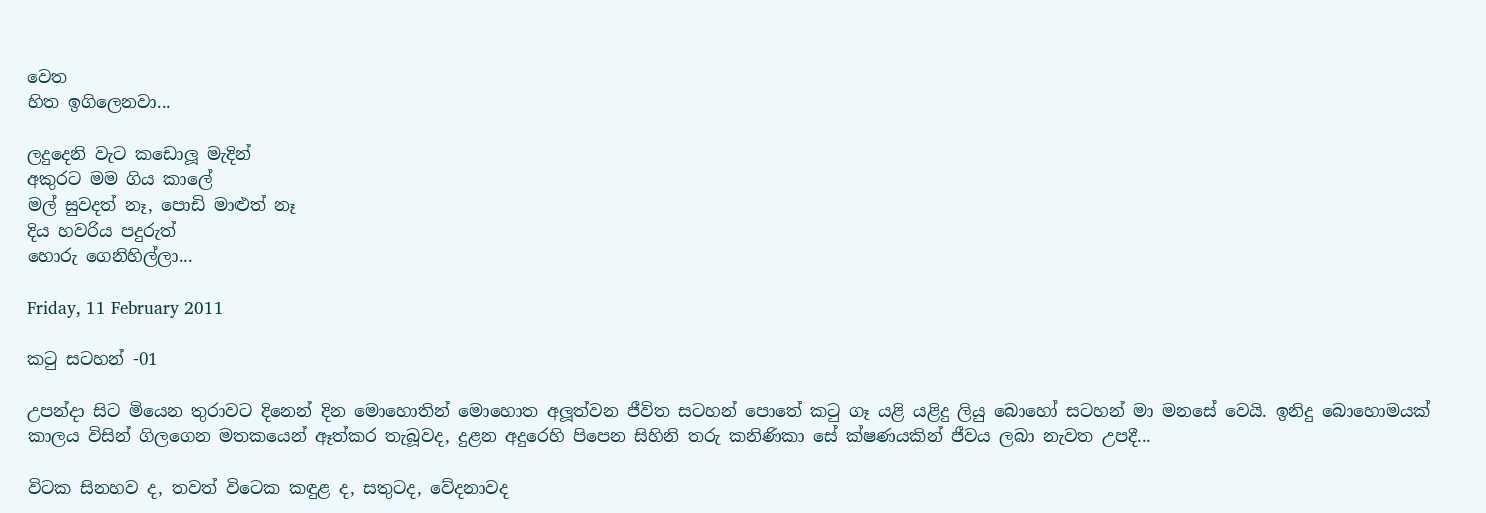වෙත
හිත ඉගිලෙනවා...

ලදුදෙනි වැට කඩොලූ මැදින්
අකුරට මම ගිය කාලේ
මල් සුවදත් නෑ, පොඩි මාළුත් නෑ
දිය හවරිය පදුරුත්
හොරු ගෙනිහිල්ලා...

Friday, 11 February 2011

කටු සටහන් -01

උපන්දා සිට මියෙන තුරාවට දිනෙන් දින මොහොතින් මොහොත අලූත්වන ජීවිත සටහන් පොතේ කටු ගෑ යළි යළිදු ලියු බොහෝ සටහන් මා මනසේ වෙයි. ඉනිදු බොහොමයක් කාලය විසින් ගිලගෙන මතකයෙන් ඈත්කර තැබූවද, දුළන අදුරෙහි පිපෙන සිහිනි තරු කනිණිකා සේ ක්ෂණයකින් ජීවය ලබා නැවත උපදී...

විටක සිනහව ද, තවත් විටෙක කඳුළ ද, සතුටද, වේදනාවද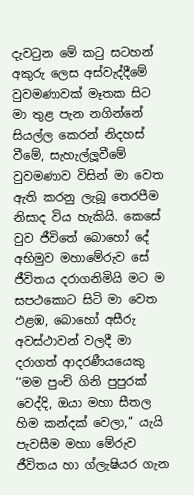දැවටුන මේ කටු සටහන් අකුරු ලෙස අස්වැද්දීමේ වුවමණාවක් මෑතක සිට මා තුළ පැන නගින්නේ සියල්ල කෙරන් නිදහස් වීමේ, සැහැල්ලූවීමේ වුවමණාව විසින් මා වෙත ඇති කරනු ලැබූ තෙරපීම නිසාද විය හැකියි. කෙසේ වුව ජීවිතේ බොහෝ දේ අභිමුව මහාමේරුව සේ ජීවිතය දරාගනිමියි මට ම සපථකොට සිටි මා වෙත ඵළඹ, බොහෝ අසීරු අවස්ථාවන් වලදී මා දරාගත් ආදරණීයයෙකු ‘‘මම පුංචි ගිනි පුපුරක් වෙද්දි, ඔයා මහා සීතල හිම කන්දක් වෙලා,’’ යැයි පැවසීම මහා මේරුව ජීවිතය හා ග්ලැෂියර ගැන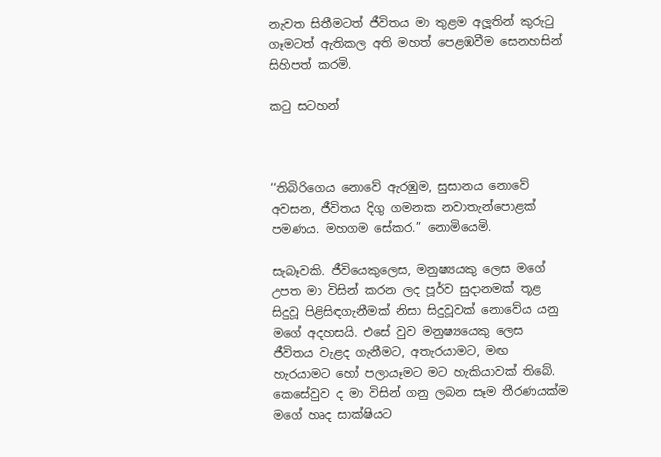නැවත සිතීමටත් ජීවිතය මා තුළම අලූතින් කුරුටු ගෑමටත් ඇතිකල අති මහත් පෙළඹවීම සෙනහසින් සිහිපත් කරමි.

කටු සටහන්



‘‘තිබිරිගෙය නොවේ ඇරඹුම, සුසානය නොවේ අවසන, ජීවිතය දිගු ගමනක නවාතැන්පොළක් පමණය. මහගම සේකර.” නොමියෙමි.

සැබෑවකි. ජීවියෙකුලෙස, මනුෂ්‍යයකු ලෙස මගේ උපත මා විසින් කරන ලද පූර්ව සුදානමක් තූළ සිදුවූ පිළිසිඳගැනීමක් නිසා සිදුවූවක් නොවේය යනු මගේ අදහසයි. එසේ වුව මනුෂ්‍ය‍යෙකු ලෙස ජීවිතය වැළද ගැනීමට, අතැරයාමට, මඟ හැරයාමට හෝ පලායෑමට මට හැකියාවක් තිබේ. කෙසේවුව ද මා විසින් ගනු ලබන සෑම තීරණයක්ම මගේ හෘද සාක්ෂියට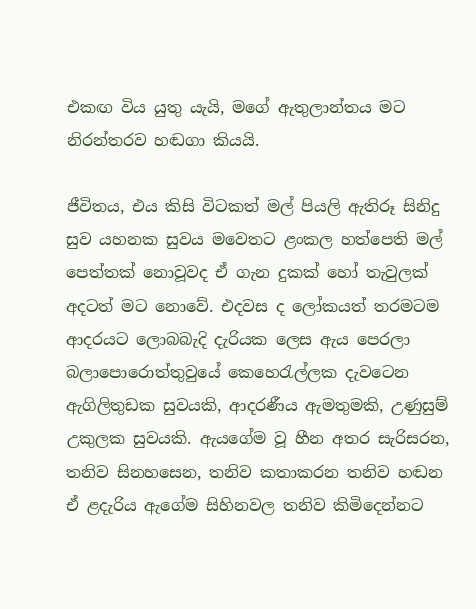එකඟ විය යුතු යැයි, මගේ ඇතුලාන්තය මට නිරන්තරව හඬගා කියයි.

ජීවිතය, එය කිසි විටකත් මල් පියලි ඇතිරූ සිනිදු සුව යහනක සුවය මවෙතට ළංකල හත්පෙති මල් පෙත්තක් නොවූවද ඒ ගැන දුකක් හෝ තැවුලක් අදටත් මට නොවේ. එදවස ද ලෝකයත් තරමටම ආදරයට ලොබබැදි දැරියක ලෙස ඇය පෙරලා බලාපොරොත්තුවුයේ කෙහෙරැල්ලක දැවටෙන ඇගිලිතුඩක සුවයකි, ආදරණීය ඇමතුමකි, උණුසුම් උකුලක සුවයකි. ඇයගේම වූ හීන අතර සැරිසරන, තනිව සිනහසෙන, තනිව කතාකරන තනිව හඬන ඒ ළදැරිය ඇගේම සිහිනවල තනිව කිමිදෙන්නට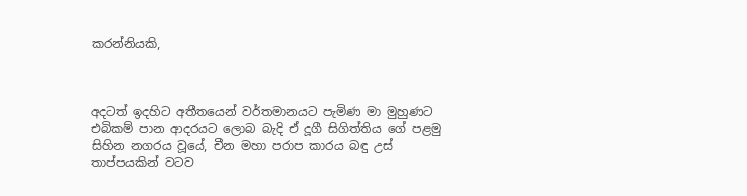කරන්නියකි,



අදටත් ඉදහිට අතීතයෙන් වර්තමානයට පැමිණ මා මුහුණට එබිකම් පාන ආදරයට ලොබ බැදි ඒ දූගී සිගිත්තිය ගේ පළමු සිහින නගරය වූයේ, චීන මහා පරාප කාරය බඳු උස් තාප්පයකින් වටව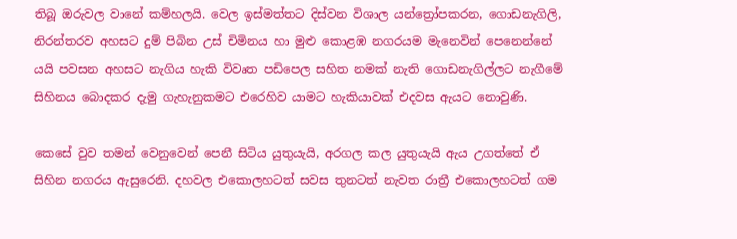තිබූ ඔරුවල වානේ කම්හලයි. වෙල ඉස්මත්තට දිස්වන විශාල යන්ත්‍රෝපකරන, ගොඩනැගිලි, නිරන්තරව අහසට දුම් පිබින උස් චිමිනය හා මුළු කොළඹ නගරයම මැනෙවින් පෙනෙන්නේ යයි පවසන අහසට නැගිය හැකි විවෘත පඩිපෙල සහිත නමක් නැති ගොඩනැගිල්ලට නැගීමේ සිහිනය බොදකර දැමු ගැහැනුකමට එරෙහිව යාමට හැකියාවක් එදවස ඇයට නොවුණි.

කෙසේ වුව තමන් වෙනුවෙන් පෙනී සිටිය යුතුයැයි, අරගල කල යුතුයැයි ඇය උගත්තේ ඒ සිහින නගරය ඇසුරෙනි. දහවල එකොලහටත් සවස තුනටත් නැවත රාත්‍රී එකොලහටත් ගම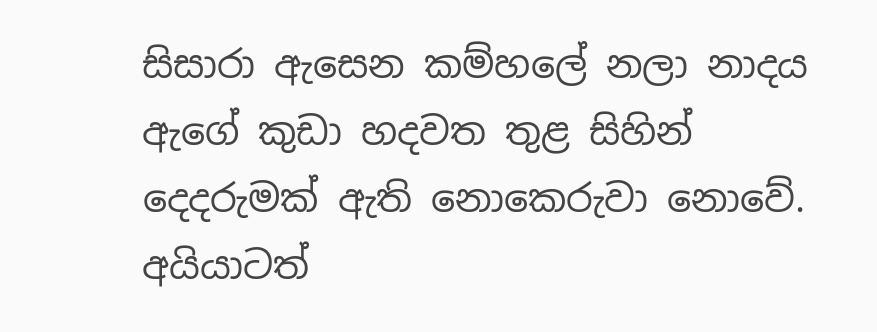සිසාරා ඇසෙන කම්හලේ නලා නාදය ඇගේ කුඩා හදවත තුළ සිහින් දෙදරුමක් ඇති නොකෙරුවා නොවේ. අයියාටත්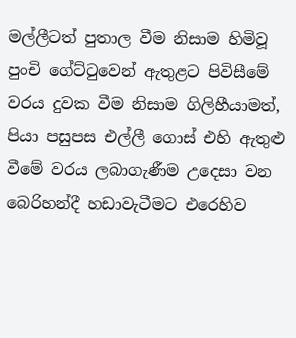මල්ලීටත් පුතාල වීම නිසාම හිමිවූ පුංචි ගේට්ටුවෙන් ඇතුළට පිවිසීමේ වරය දුවක වීම නිසාම ගිලිහීයාමත්, පියා පසුපස එල්ලී ගොස් එහි ඇතුළු වීමේ වරය ලබාගැණීම උදෙසා වන බෙරිහන්දී හඩාවැටීමට එරෙහිව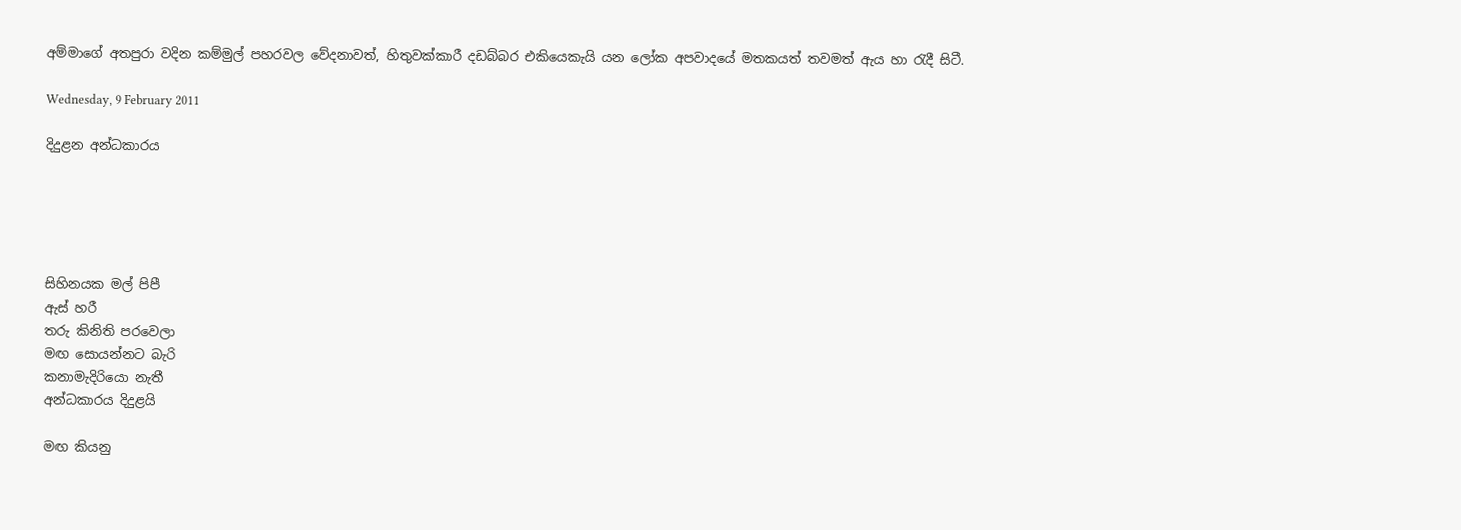අම්මාගේ අතපුරා වදින කම්මුල් පහරවල වේදනාවත්, හිතුවක්කාරී දඩබ්බර එකියෙකැයි යන ලෝක අපවාදයේ මතකයත් තවමත් ඇය හා රැදී සිටී.

Wednesday, 9 February 2011

දිදුළන අන්ධකාරය





සිහිනයක මල් පිපී
ඇස් හරී
තරු කිනිති පරවෙලා
මඟ සොයන්නට බැරි
කනාමැදිරියො නැතී
අන්ධකාරය දිදුළයි

මඟ කියනු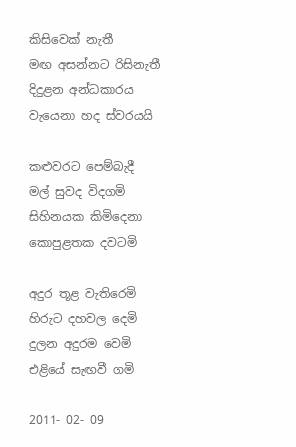කිසිවෙක් නැතී
මඟ අසන්නට රිසිනැතී
දිදුළන අන්ධකාරය
වැයෙනා හද ස්වරයයි

කළුවරට පෙම්බැදී
මල් සුවද විදගමි
සිහිනයක කිමිදෙනා
කොපුළතක දවටමි

අදුර තූළ වැතිරෙමි
හිරුට දහවල දෙමි
දුලන අදුරම වෙමි
එළියේ සැඟවී ගමි

2011- 02- 09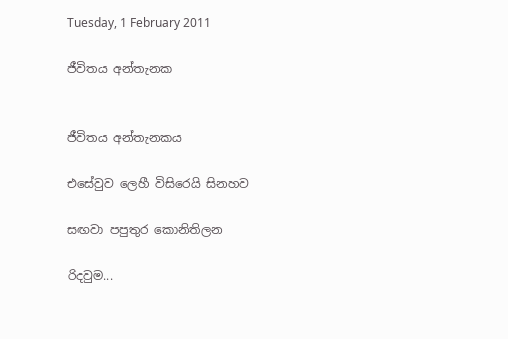Tuesday, 1 February 2011

ජීවිතය අන්තැනක


ජීවිතය අන්තැනකය

එසේවුව ලෙහී විසිරෙයි සිනහව

සඟවා පපුතුර කොනිතිලන

රිදවුම...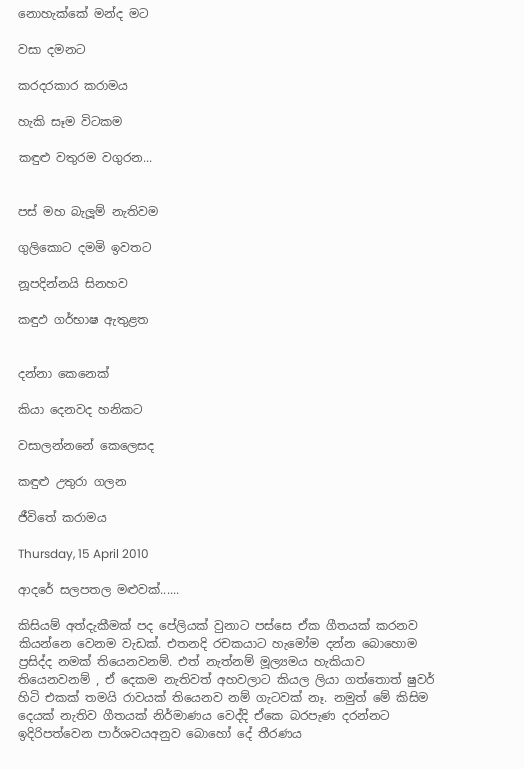නොහැක්කේ මන්ද මට

වසා දමනට

කරදරකාර කරාමය

හැකි සෑම විටකම

කඳුළු වතුරම වගුරන...


පස් මහ බැලූම් නැතිවම

ගුලිකොට දමමි ඉවතට

නූපදින්නයි සිනහව

කඳුඵ ගර්භාෂ ඇතුළත


දන්නා කෙනෙක්

කියා දෙනවද හනිකට

වසාලන්නනේ කෙලෙසද

කඳුළු උතුරා ගලන

ජීවිතේ කරාමය

Thursday, 15 April 2010

ආදරේ සලපතල මළුවක්......

කිසියම් අත්දැකීමක් පද පේලියක් වුනාට පස්සෙ ඒක ගීතයක් කරනව කියන්නෙ වෙනම වැඩක්. එතනදි රචකයාට හැමෝම දන්න බොහොම ප්‍රසිද්ද නමක් තියෙනවනම්. එත් නැත්නම් මූල්‍යමය හැකියාව තියෙනවනම් , ඒ දෙකම නැතිවත් අහවලාට කියල ලියා ගත්තොත් ෂුවර් හිටි එකක් තමයි රාවයක් තියෙනව නම් ගැටවක් නෑ. නමුත් මේ කිසිම දෙයක් නැතිව ගීතයක් නිර්මාණය වෙද්දි ඒකෙ බරපැණ දරන්නට ඉදිරිපත්වෙන පාර්ශවයඅනුව බොහෝ දේ තීරණය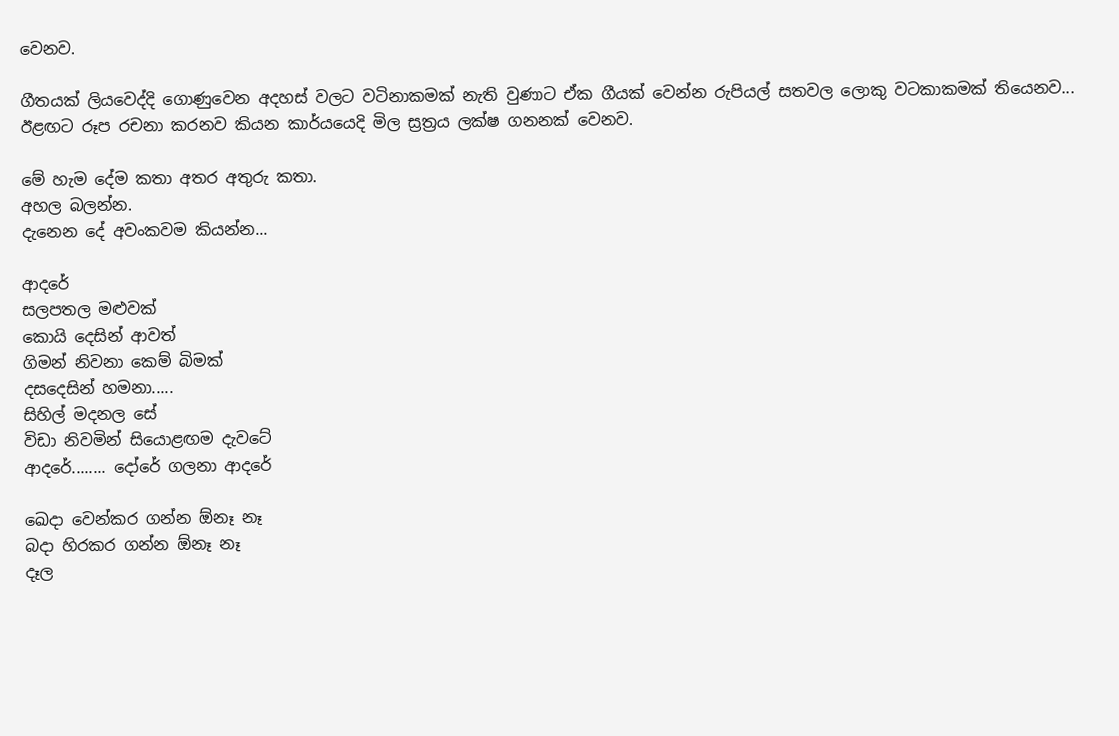වෙනව.

ගීතයක් ලියවෙද්දි ගොණුවෙන අදහස් වලට වටිනාකමක් නැති වුණාට ඒක ගීයක් වෙන්න රුපියල් සතවල ලොකු වටකාකමක් තියෙනව... ඊළඟට රූප රචනා කරනව කියන කාර්යයෙදි මිල ස්‍රත්‍රය ලක්ෂ ගනනක් වෙනව.

මේ හැම දේම කතා අතර අතුරු කතා.
අහල බලන්න.
දැනෙන දේ අවංකවම කියන්න...

ආදරේ
සලපතල මළුවක්
කොයි දෙසින් ආවත්
ගිමන් නිවනා කෙම් බිමක්
දසදෙසින් හමනා.....
සිහිල් මදනල සේ
විඩා නිවමින් සියොළඟම දැවටේ
ආදරේ........ දෝරේ ගලනා ආදරේ

ඛෙදා වෙන්කර ගන්න ඕනෑ නෑ
බදා හිරකර ගන්න ඕනෑ නෑ
දෑල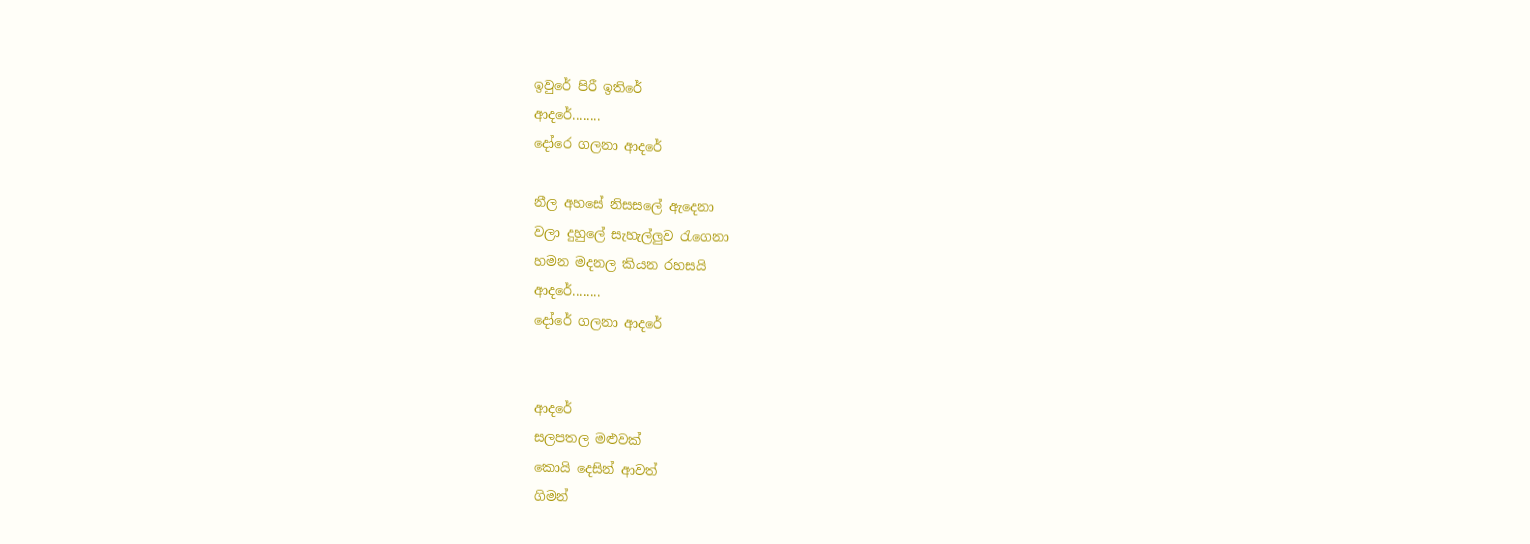ඉවුරේ පිරී ඉතිරේ
ආදරේ........
දෝරෙ ගලනා ආදරේ

නීල අහසේ නිසසලේ ඇදෙනා
වලා දුහුලේ සැහැල්ලුව රැගෙනා
හමන මදනල කියන රහසයි
ආදරේ........
දෝරේ ගලනා ආදරේ


ආදරේ
සලපතල මළුවක්
කොයි දෙසින් ආවත්
ගිමන්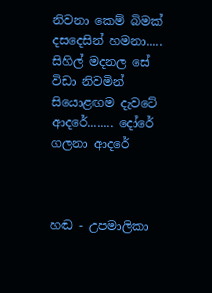නිවනා කෙම් බිමක්
දසදෙසින් හමනා.....
සිහිල් මදනල සේ
විඩා නිවමින් සියොළඟම දැවටේ
ආදරේ........ දෝරේ ගලනා ආදරේ



හඬ - උපමාලිකා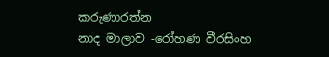කරුණාරත්න
නාද මාලාව -රෝහණ වීරසිංහ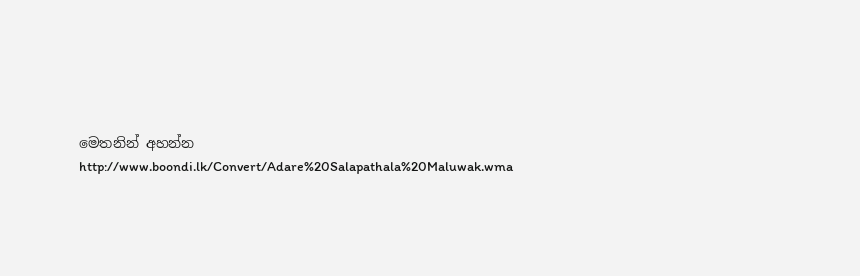මෙතනින් අහන්න
http://www.boondi.lk/Convert/Adare%20Salapathala%20Maluwak.wma